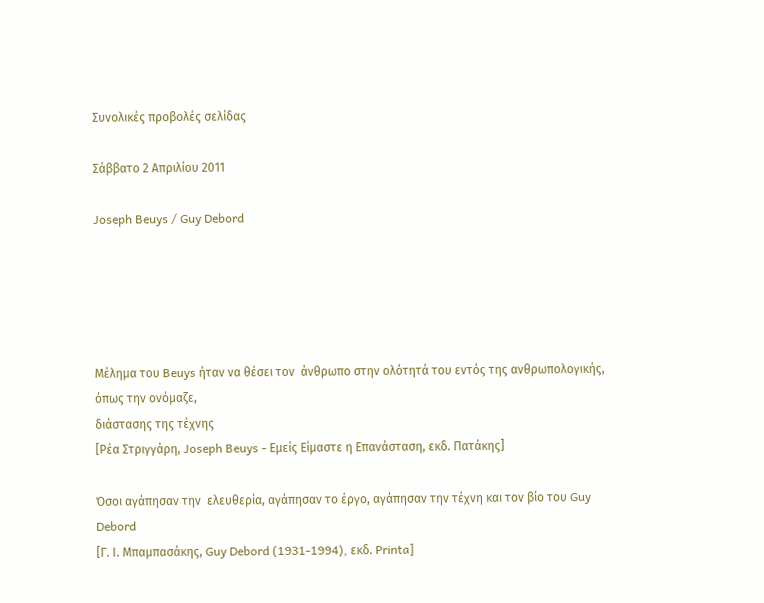Συνολικές προβολές σελίδας

Σάββατο 2 Απριλίου 2011

Joseph Beuys / Guy Debord





Μέλημα του Beuys ήταν να θέσει τον  άνθρωπο στην ολότητά του εντός της ανθρωπολογικής,
όπως την ονόμαζε,
διάστασης της τέχνης
[Ρέα Στριγγάρη, Joseph Beuys - Εμείς Είμαστε η Επανάσταση, εκδ. Πατάκης]

Όσοι αγάπησαν την  ελευθερία, αγάπησαν το έργο, αγάπησαν την τέχνη και τον βίο του Guy Debord
[Γ. Ι. Μπαμπασάκης, Guy Debord (1931-1994), εκδ. Printa]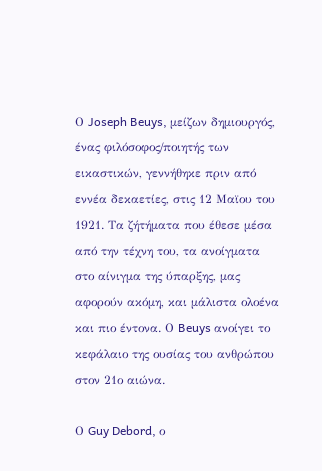Ο Joseph Beuys, μείζων δημιουργός, ένας φιλόσοφος/ποιητής των εικαστικών, γεννήθηκε πριν από εννέα δεκαετίες, στις 12 Μαϊου του 1921. Τα ζήτήματα που έθεσε μέσα από την τέχνη του, τα ανοίγματα στο αίνιγμα της ύπαρξης, μας αφορούν ακόμη, και μάλιστα ολοένα και πιο έντονα. Ο Beuys ανοίγει το κεφάλαιο της ουσίας του ανθρώπου στον 21ο αιώνα.

Ο Guy Debord, ο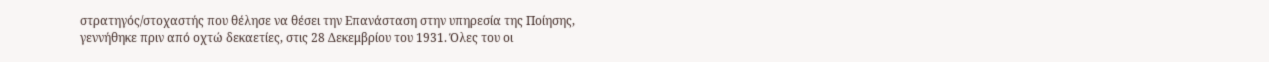στρατηγός/στοχαστής που θέλησε να θέσει την Επανάσταση στην υπηρεσία της Ποίησης, γεννήθηκε πριν από οχτώ δεκαετίες, στις 28 Δεκεμβρίου του 1931. Όλες του οι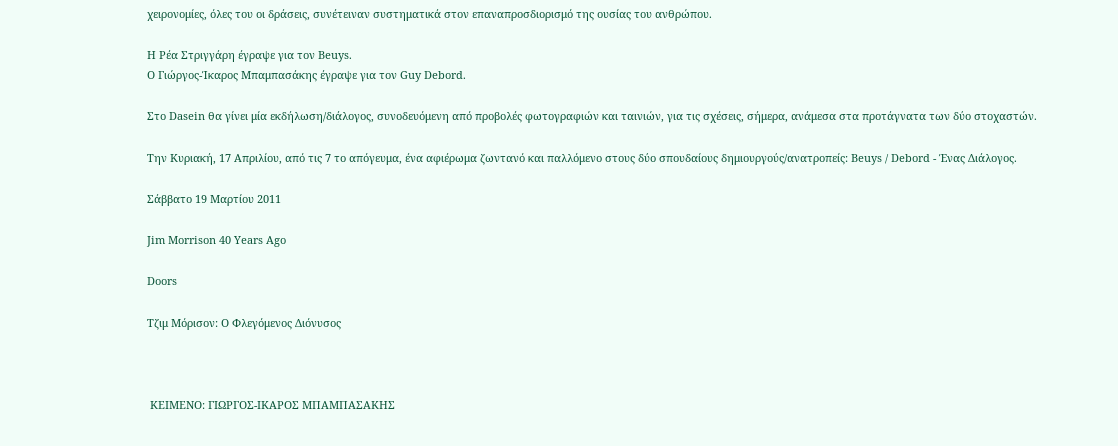χειρονομίες, όλες του οι δράσεις, συνέτειναν συστηματικά στον επαναπροσδιορισμό της ουσίας του ανθρώπου.

Η Ρέα Στριγγάρη έγραψε για τον Beuys.
Ο Γιώργος-Ίκαρος Μπαμπασάκης έγραψε για τον Guy Debord.

Στο Dasein θα γίνει μία εκδήλωση/διάλογος, συνοδευόμενη από προβολές φωτογραφιών και ταινιών, για τις σχέσεις, σήμερα, ανάμεσα στα προτάγνατα των δύο στοχαστών.

Την Κυριακή, 17 Απριλίου, από τις 7 το απόγευμα, ένα αφιέρωμα ζωντανό και παλλόμενο στους δύο σπουδαίους δημιουργούς/ανατροπείς: Beuys / Debord - Ένας Διάλογος.

Σάββατο 19 Μαρτίου 2011

Jim Morrison 40 Years Ago

Doors

Τζιμ Μόρισον: Ο Φλεγόμενος Διόνυσος



 ΚΕΙΜΕΝΟ: ΓΙΩΡΓΟΣ-ΙΚΑΡΟΣ ΜΠΑΜΠΑΣΑΚΗΣ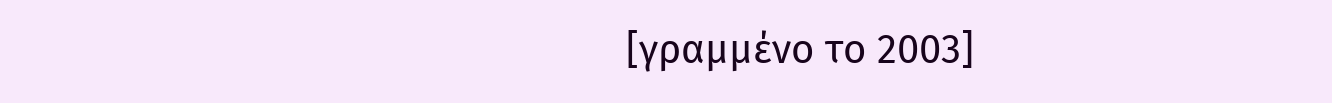[γραμμένο το 2003]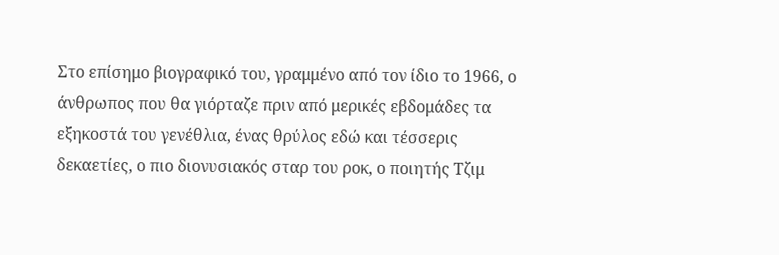Στο επίσημο βιογραφικό του, γραμμένο από τον ίδιο το 1966, ο άνθρωπος που θα γιόρταζε πριν από μερικές εβδομάδες τα εξηκοστά του γενέθλια, ένας θρύλος εδώ και τέσσερις δεκαετίες, ο πιο διονυσιακός σταρ του ροκ, ο ποιητής Τζιμ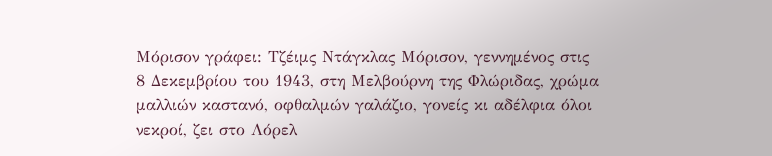Μόρισον γράφει: Τζέιμς Ντάγκλας Μόρισον, γεννημένος στις 8 Δεκεμβρίου του 1943, στη Μελβούρνη της Φλώριδας, χρώμα μαλλιών καστανό, οφθαλμών γαλάζιο, γονείς κι αδέλφια όλοι νεκροί, ζει στο Λόρελ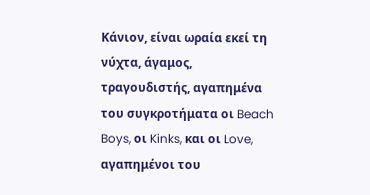Κάνιον, είναι ωραία εκεί τη νύχτα, άγαμος, τραγουδιστής, αγαπημένα του συγκροτήματα οι Beach Boys, οι Kinks, και οι Love, αγαπημένοι του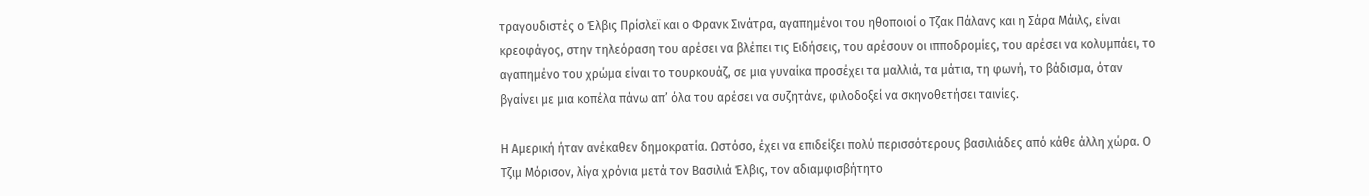τραγουδιστές ο Έλβις Πρίσλεϊ και ο Φρανκ Σινάτρα, αγαπημένοι του ηθοποιοί ο Τζακ Πάλανς και η Σάρα Μάιλς, είναι κρεοφάγος, στην τηλεόραση του αρέσει να βλέπει τις Ειδήσεις, του αρέσουν οι ιπποδρομίες, του αρέσει να κολυμπάει, το αγαπημένο του χρώμα είναι το τουρκουάζ, σε μια γυναίκα προσέχει τα μαλλιά, τα μάτια, τη φωνή, το βάδισμα, όταν βγαίνει με μια κοπέλα πάνω απ’ όλα του αρέσει να συζητάνε, φιλοδοξεί να σκηνοθετήσει ταινίες.

Η Αμερική ήταν ανέκαθεν δημοκρατία. Ωστόσο, έχει να επιδείξει πολύ περισσότερους βασιλιάδες από κάθε άλλη χώρα. Ο Τζιμ Μόρισον, λίγα χρόνια μετά τον Βασιλιά Έλβις, τον αδιαμφισβήτητο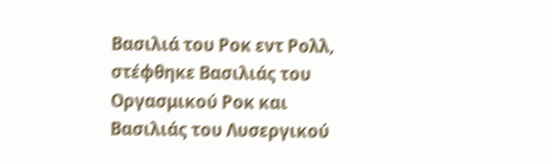Βασιλιά του Ροκ εντ Ρολλ, στέφθηκε Βασιλιάς του Οργασμικού Ροκ και Βασιλιάς του Λυσεργικού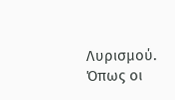Λυρισμού. Όπως οι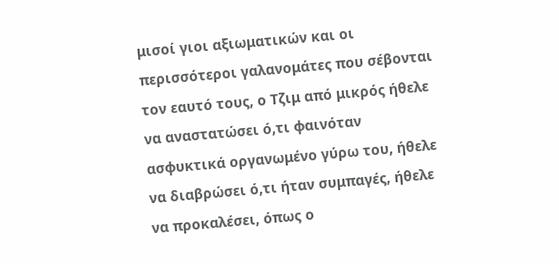μισοί γιοι αξιωματικών και οι περισσότεροι γαλανομάτες που σέβονται τον εαυτό τους, ο Τζιμ από μικρός ήθελε να αναστατώσει ό,τι φαινόταν ασφυκτικά οργανωμένο γύρω του, ήθελε να διαβρώσει ό,τι ήταν συμπαγές, ήθελε να προκαλέσει, όπως ο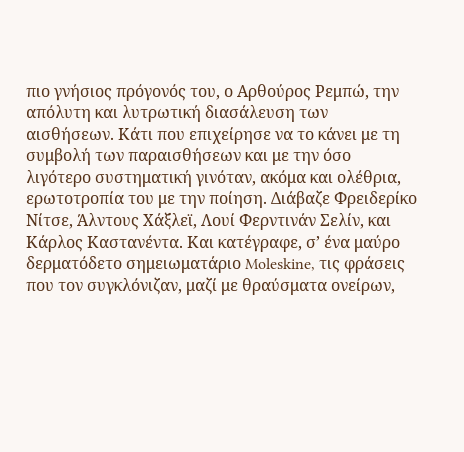πιο γνήσιος πρόγονός του, ο Αρθούρος Ρεμπώ, την απόλυτη και λυτρωτική διασάλευση των αισθήσεων. Κάτι που επιχείρησε να το κάνει με τη συμβολή των παραισθήσεων και με την όσο λιγότερο συστηματική γινόταν, ακόμα και ολέθρια, ερωτοτροπία του με την ποίηση. Διάβαζε Φρειδερίκο Νίτσε, Άλντους Χάξλεϊ, Λουί Φερντινάν Σελίν, και Κάρλος Καστανέντα. Και κατέγραφε, σ’ ένα μαύρο δερματόδετο σημειωματάριο Moleskine, τις φράσεις που τον συγκλόνιζαν, μαζί με θραύσματα ονείρων,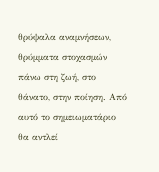θρύψαλα αναμνήσεων, θρύμματα στοχασμών πάνω στη ζωή, στο θάνατο, στην ποίηση. Από αυτό το σημειωματάριο θα αντλεί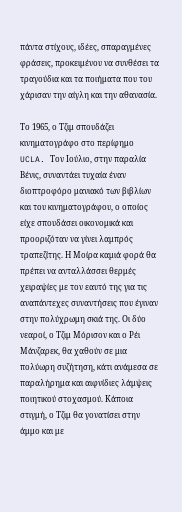πάντα στίχους, ιδέες, σπαραγμένες φράσεις, προκειμένου να συνθέσει τα τραγούδια και τα ποιήματα που του χάρισαν την αίγλη και την αθανασία.

Το 1965, ο Τζιμ σπουδάζει κινηματογράφο στο περίφημο UCLA. Τον Ιούλιο, στην παραλία Βένις, συναντάει τυχαία έναν διοπτροφόρο μανιακό των βιβλίων και του κινηματογράφου, ο οποίος είχε σπουδάσει οικονομικά και προοριζόταν να γίνει λαμπρός τραπεζίτης. Η Μοίρα καμιά φορά θα πρέπει να ανταλλάσσει θερμές χειραψίες με τον εαυτό της για τις αναπάντεχες συναντήσεις που έγιναν στην πολύχρωμη σκιά της. Οι δύο νεαροί, ο Τζιμ Μόρισον και ο Ρέι Μάνζαρεκ, θα χαθούν σε μια πολύωρη συζήτηση, κάτι ανάμεσα σε παραλήρημα και αιφνίδιες λάμψεις ποιητικού στοχασμού. Κάποια στιγμή, ο Τζιμ θα γονατίσει στην άμμο και με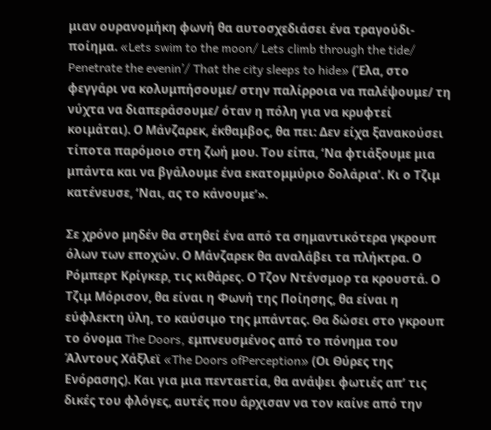μιαν ουρανομήκη φωνή θα αυτοσχεδιάσει ένα τραγούδι-ποίημα. «Lets swim to the moon/ Lets climb through the tide/ Penetrate the evenin’/ That the city sleeps to hide» (Έλα, στο φεγγάρι να κολυμπήσουμε/ στην παλίρροια να παλέψουμε/ τη νύχτα να διαπεράσουμε/ όταν η πόλη για να κρυφτεί κοιμάται). Ο Μάνζαρεκ, έκθαμβος, θα πει: Δεν είχα ξανακούσει τίποτα παρόμοιο στη ζωή μου. Του είπα, ‘Να φτιάξουμε μια μπάντα και να βγάλουμε ένα εκατομμύριο δολάρια’. Κι ο Τζιμ κατένευσε, ‘Ναι, ας το κάνουμε’».

Σε χρόνο μηδέν θα στηθεί ένα από τα σημαντικότερα γκρουπ όλων των εποχών. Ο Μάνζαρεκ θα αναλάβει τα πλήκτρα. Ο Ρόμπερτ Κρίγκερ, τις κιθάρες. Ο Τζον Ντένσμορ τα κρουστά. Ο Τζιμ Μόρισον, θα είναι η Φωνή της Ποίησης, θα είναι η εύφλεκτη ύλη, το καύσιμο της μπάντας. Θα δώσει στο γκρουπ το όνομα The Doors, εμπνευσμένος από το πόνημα του Άλντους Χάξλεϊ «The Doors ofPerception» (Οι Θύρες της Ενόρασης). Και για μια πενταετία, θα ανάψει φωτιές απ’ τις δικές του φλόγες, αυτές που άρχισαν να τον καίνε από την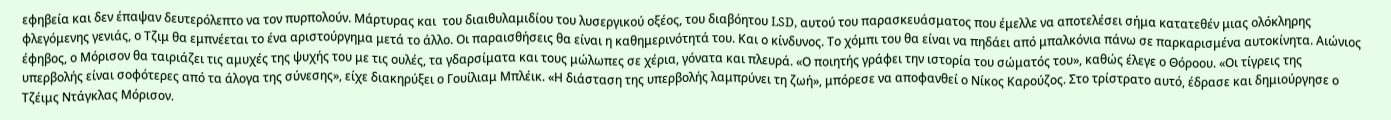εφηβεία και δεν έπαψαν δευτερόλεπτο να τον πυρπολούν. Μάρτυρας και  του διαιθυλαμιδίου του λυσεργικού οξέος, του διαβόητου LSD, αυτού του παρασκευάσματος που έμελλε να αποτελέσει σήμα κατατεθέν μιας ολόκληρης φλεγόμενης γενιάς, ο Τζιμ θα εμπνέεται το ένα αριστούργημα μετά το άλλο. Οι παραισθήσεις θα είναι η καθημερινότητά του. Και ο κίνδυνος. Το χόμπι του θα είναι να πηδάει από μπαλκόνια πάνω σε παρκαρισμένα αυτοκίνητα. Αιώνιος έφηβος, ο Μόρισον θα ταιριάζει τις αμυχές της ψυχής του με τις ουλές, τα γδαρσίματα και τους μώλωπες σε χέρια, γόνατα και πλευρά. «Ο ποιητής γράφει την ιστορία του σώματός του», καθώς έλεγε ο Θόροου. «Οι τίγρεις της υπερβολής είναι σοφότερες από τα άλογα της σύνεσης», είχε διακηρύξει ο Γουίλιαμ Μπλέικ. «Η διάσταση της υπερβολής λαμπρύνει τη ζωή», μπόρεσε να αποφανθεί ο Νίκος Καρούζος. Στο τρίστρατο αυτό, έδρασε και δημιούργησε ο Τζέιμς Ντάγκλας Μόρισον.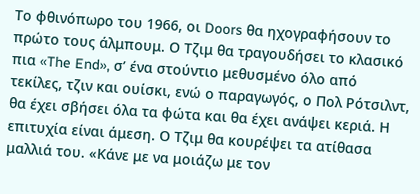Το φθινόπωρο του 1966, οι Doors θα ηχογραφήσουν το πρώτο τους άλμπουμ. Ο Τζιμ θα τραγουδήσει το κλασικό πια «The End», σ’ ένα στούντιο μεθυσμένο όλο από τεκίλες, τζιν και ουίσκι, ενώ ο παραγωγός, ο Πολ Ρότσιλντ, θα έχει σβήσει όλα τα φώτα και θα έχει ανάψει κεριά. Η επιτυχία είναι άμεση. Ο Τζιμ θα κουρέψει τα ατίθασα μαλλιά του. «Κάνε με να μοιάζω με τον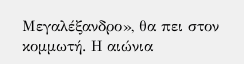Μεγαλέξανδρο», θα πει στον κομμωτή. Η αιώνια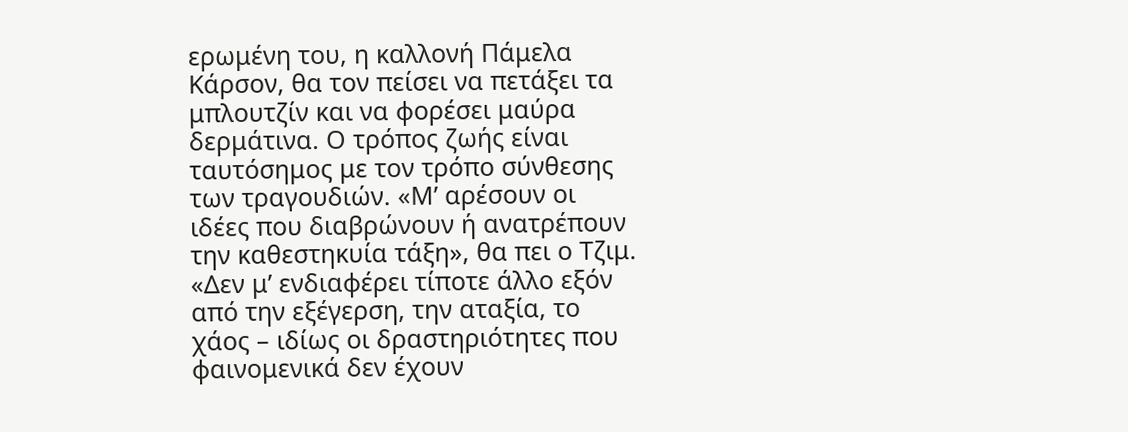ερωμένη του, η καλλονή Πάμελα Κάρσον, θα τον πείσει να πετάξει τα μπλουτζίν και να φορέσει μαύρα δερμάτινα. Ο τρόπος ζωής είναι ταυτόσημος με τον τρόπο σύνθεσης των τραγουδιών. «Μ’ αρέσουν οι ιδέες που διαβρώνουν ή ανατρέπουν την καθεστηκυία τάξη», θα πει ο Τζιμ. «Δεν μ’ ενδιαφέρει τίποτε άλλο εξόν από την εξέγερση, την αταξία, το χάος – ιδίως οι δραστηριότητες που φαινομενικά δεν έχουν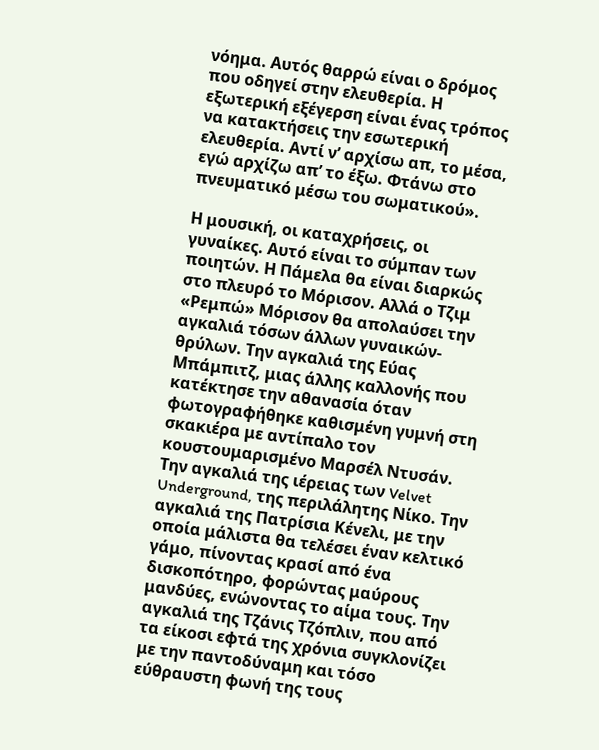νόημα. Αυτός θαρρώ είναι ο δρόμος που οδηγεί στην ελευθερία. Η εξωτερική εξέγερση είναι ένας τρόπος να κατακτήσεις την εσωτερική ελευθερία. Αντί ν’ αρχίσω απ, το μέσα, εγώ αρχίζω απ’ το έξω. Φτάνω στο πνευματικό μέσω του σωματικού».

Η μουσική, οι καταχρήσεις, οι γυναίκες. Αυτό είναι το σύμπαν των ποιητών. Η Πάμελα θα είναι διαρκώς στο πλευρό το Μόρισον. Αλλά ο Τζιμ «Ρεμπώ» Μόρισον θα απολαύσει την αγκαλιά τόσων άλλων γυναικών-θρύλων. Την αγκαλιά της Εύας Μπάμπιτζ, μιας άλλης καλλονής που κατέκτησε την αθανασία όταν φωτογραφήθηκε καθισμένη γυμνή στη σκακιέρα με αντίπαλο τον κουστουμαρισμένο Μαρσέλ Ντυσάν. Την αγκαλιά της ιέρειας των Velvet Underground, της περιλάλητης Νίκο. Την αγκαλιά της Πατρίσια Κένελι, με την οποία μάλιστα θα τελέσει έναν κελτικό γάμο, πίνοντας κρασί από ένα δισκοπότηρο, φορώντας μαύρους μανδύες, ενώνοντας το αίμα τους. Την αγκαλιά της Τζάνις Τζόπλιν, που από τα είκοσι εφτά της χρόνια συγκλονίζει με την παντοδύναμη και τόσο εύθραυστη φωνή της τους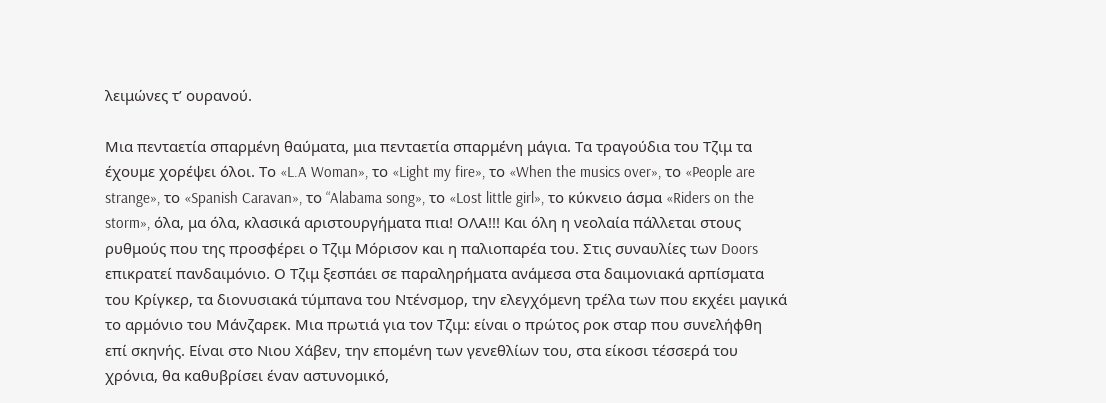λειμώνες τ’ ουρανού.

Μια πενταετία σπαρμένη θαύματα, μια πενταετία σπαρμένη μάγια. Τα τραγούδια του Τζιμ τα έχουμε χορέψει όλοι. Το «L.A Woman», το «Light my fire», το «When the musics over», το «People are strange», το «Spanish Caravan», το “Alabama song», το «Lost little girl», το κύκνειο άσμα «Riders on the storm», όλα, μα όλα, κλασικά αριστουργήματα πια! ΟΛΑ!!! Και όλη η νεολαία πάλλεται στους ρυθμούς που της προσφέρει ο Τζιμ Μόρισον και η παλιοπαρέα του. Στις συναυλίες των Doors επικρατεί πανδαιμόνιο. Ο Τζιμ ξεσπάει σε παραληρήματα ανάμεσα στα δαιμονιακά αρπίσματα του Κρίγκερ, τα διονυσιακά τύμπανα του Ντένσμορ, την ελεγχόμενη τρέλα των που εκχέει μαγικά το αρμόνιο του Μάνζαρεκ. Μια πρωτιά για τον Τζιμ: είναι ο πρώτος ροκ σταρ που συνελήφθη επί σκηνής. Είναι στο Νιου Χάβεν, την επομένη των γενεθλίων του, στα είκοσι τέσσερά του χρόνια, θα καθυβρίσει έναν αστυνομικό,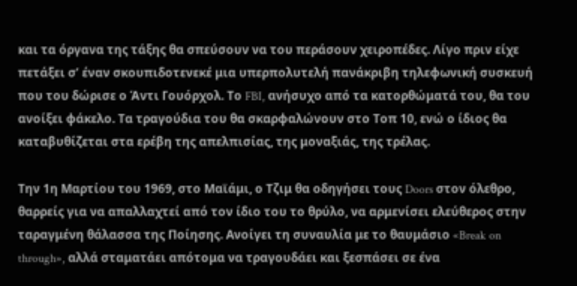και τα όργανα της τάξης θα σπεύσουν να του περάσουν χειροπέδες. Λίγο πριν είχε πετάξει σ’ έναν σκουπιδοτενεκέ μια υπερπολυτελή πανάκριβη τηλεφωνική συσκευή που του δώρισε ο Άντι Γουόρχολ. Το FBI, ανήσυχο από τα κατορθώματά του, θα του ανοίξει φάκελο. Τα τραγούδια του θα σκαρφαλώνουν στο Τοπ 10, ενώ ο ίδιος θα καταβυθίζεται στα ερέβη της απελπισίας, της μοναξιάς, της τρέλας.

Την 1η Μαρτίου του 1969, στο Μαϊάμι, ο Τζιμ θα οδηγήσει τους Doors στον όλεθρο, θαρρείς για να απαλλαχτεί από τον ίδιο του το θρύλο, να αρμενίσει ελεύθερος στην ταραγμένη θάλασσα της Ποίησης. Ανοίγει τη συναυλία με το θαυμάσιο «Break on through», αλλά σταματάει απότομα να τραγουδάει και ξεσπάσει σε ένα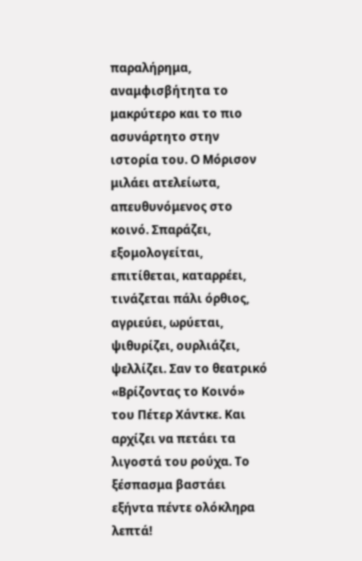παραλήρημα, αναμφισβήτητα το μακρύτερο και το πιο ασυνάρτητο στην ιστορία του. Ο Μόρισον μιλάει ατελείωτα, απευθυνόμενος στο κοινό. Σπαράζει, εξομολογείται, επιτίθεται, καταρρέει, τινάζεται πάλι όρθιος, αγριεύει, ωρύεται, ψιθυρίζει, ουρλιάζει, ψελλίζει. Σαν το θεατρικό «Βρίζοντας το Κοινό» του Πέτερ Χάντκε. Και αρχίζει να πετάει τα λιγοστά του ρούχα. Το ξέσπασμα βαστάει εξήντα πέντε ολόκληρα λεπτά!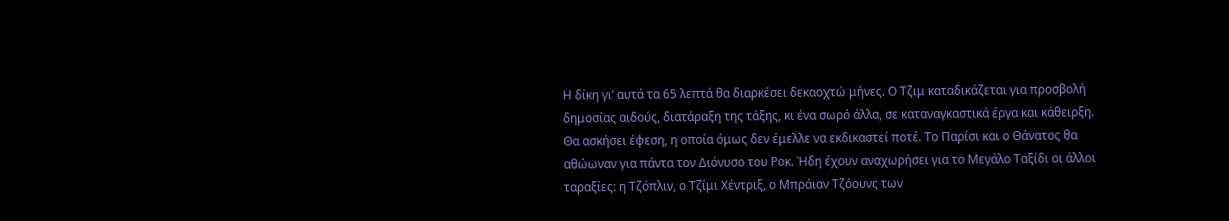Η δίκη γι’ αυτά τα 65 λεπτά θα διαρκέσει δεκαοχτώ μήνες. Ο Τζιμ καταδικάζεται για προσβολή δημοσίας αιδούς, διατάραξη της τάξης, κι ένα σωρό άλλα, σε καταναγκαστικά έργα και κάθειρξη. Θα ασκήσει έφεση, η οποία όμως δεν έμελλε να εκδικαστεί ποτέ. Το Παρίσι και ο Θάνατος θα αθώωναν για πάντα τον Διόνυσο του Ροκ. Ήδη έχουν αναχωρήσει για το Μεγάλο Ταξίδι οι άλλοι ταραξίες: η Τζόπλιν, ο Τζίμι Χέντριξ, ο Μπράιαν Τζόουνς των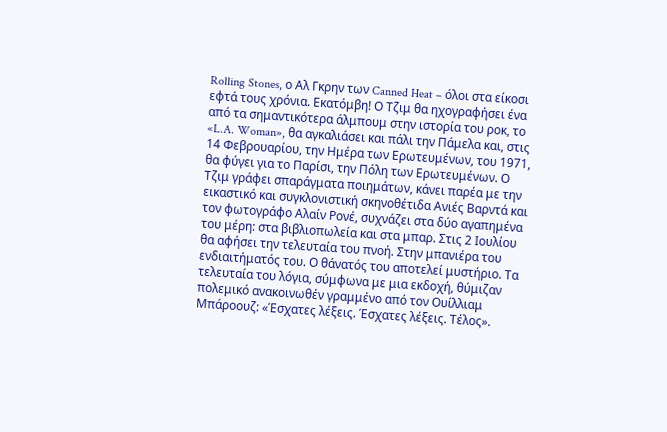Rolling Stones, ο Αλ Γκρην των Canned Heat – όλοι στα είκοσι εφτά τους χρόνια. Εκατόμβη! Ο Τζιμ θα ηχογραφήσει ένα από τα σημαντικότερα άλμπουμ στην ιστορία του ροκ, το «L.A. Woman», θα αγκαλιάσει και πάλι την Πάμελα και, στις 14 Φεβρουαρίου, την Ημέρα των Ερωτευμένων, του 1971, θα φύγει για το Παρίσι, την Πόλη των Ερωτευμένων. Ο Τζιμ γράφει σπαράγματα ποιημάτων, κάνει παρέα με την εικαστικό και συγκλονιστική σκηνοθέτιδα Ανιές Βαρντά και τον φωτογράφο Αλαίν Ρονέ, συχνάζει στα δύο αγαπημένα του μέρη: στα βιβλιοπωλεία και στα μπαρ. Στις 2 Ιουλίου θα αφήσει την τελευταία του πνοή. Στην μπανιέρα του ενδιαιτήματός του. Ο θάνατός του αποτελεί μυστήριο. Τα τελευταία του λόγια, σύμφωνα με μια εκδοχή, θύμιζαν πολεμικό ανακοινωθέν γραμμένο από τον Ουίλλιαμ Μπάροουζ: «Έσχατες λέξεις. Έσχατες λέξεις. Τέλος».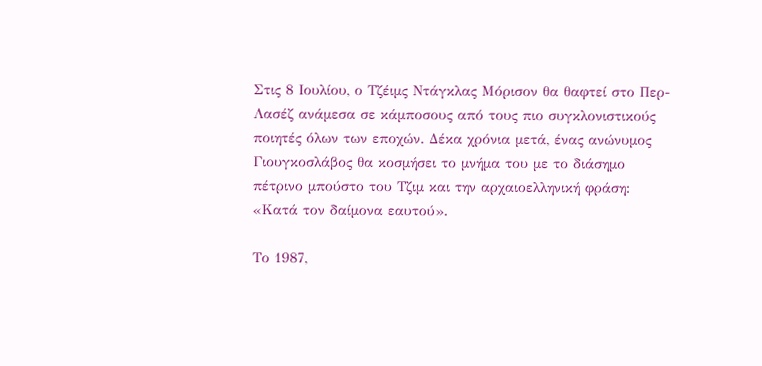Στις 8 Ιουλίου, ο Τζέιμς Ντάγκλας Μόρισον θα θαφτεί στο Περ-Λασέζ ανάμεσα σε κάμποσους από τους πιο συγκλονιστικούς ποιητές όλων των εποχών. Δέκα χρόνια μετά, ένας ανώνυμος Γιουγκοσλάβος θα κοσμήσει το μνήμα του με το διάσημο πέτρινο μπούστο του Τζιμ και την αρχαιοελληνική φράση: «Κατά τον δαίμονα εαυτού».

Το 1987,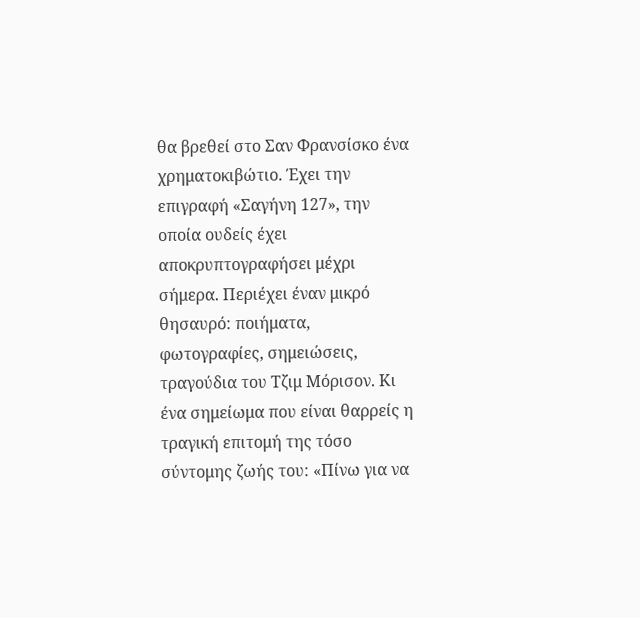θα βρεθεί στο Σαν Φρανσίσκο ένα χρηματοκιβώτιο. Έχει την επιγραφή «Σαγήνη 127», την οποία ουδείς έχει αποκρυπτογραφήσει μέχρι σήμερα. Περιέχει έναν μικρό θησαυρό: ποιήματα, φωτογραφίες, σημειώσεις, τραγούδια του Τζιμ Μόρισον. Κι ένα σημείωμα που είναι θαρρείς η τραγική επιτομή της τόσο σύντομης ζωής του: «Πίνω για να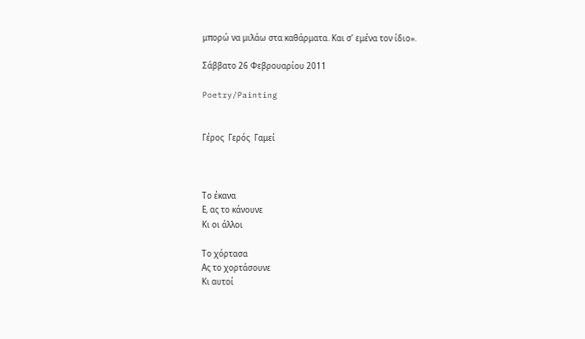μπορώ να μιλάω στα καθάρματα. Και σ’ εμένα τον ίδιο».

Σάββατο 26 Φεβρουαρίου 2011

Poetry/Painting


Γέρος  Γερός  Γαμεί



Το έκανα
Ε, ας το κάνουνε
Κι οι άλλοι

Το χόρτασα
Ας το χορτάσουνε
Κι αυτοί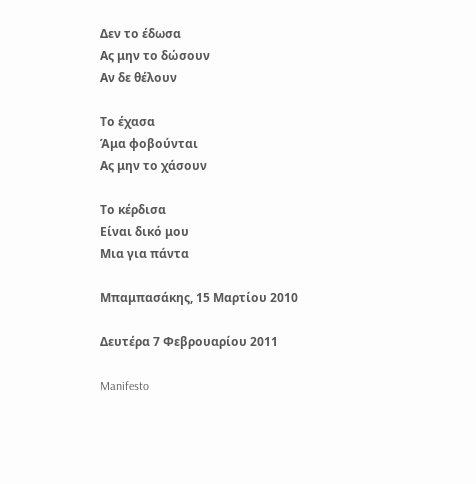Δεν το έδωσα
Ας μην το δώσουν
Αν δε θέλουν

Το έχασα
Άμα φοβούνται
Ας μην το χάσουν

Το κέρδισα
Είναι δικό μου
Μια για πάντα

Μπαμπασάκης, 15 Μαρτίου 2010

Δευτέρα 7 Φεβρουαρίου 2011

Manifesto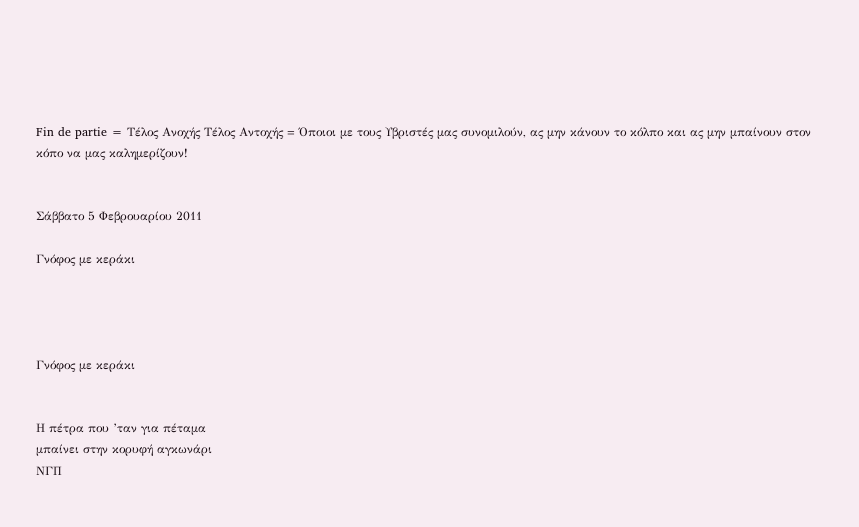Fin de partie = Τέλος Ανοχής Τέλος Αντοχής = Όποιοι με τους Υβριστές μας συνομιλούν, ας μην κάνουν το κόλπο και ας μην μπαίνουν στον κόπο να μας καλημερίζουν!


Σάββατο 5 Φεβρουαρίου 2011

Γνόφος με κεράκι




Γνόφος με κεράκι


Η πέτρα που ’ταν για πέταμα
μπαίνει στην κορυφή αγκωνάρι
ΝΓΠ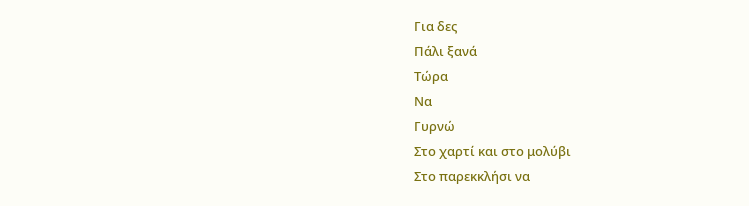Για δες
Πάλι ξανά
Τώρα
Να
Γυρνώ
Στο χαρτί και στο μολύβι
Στο παρεκκλήσι να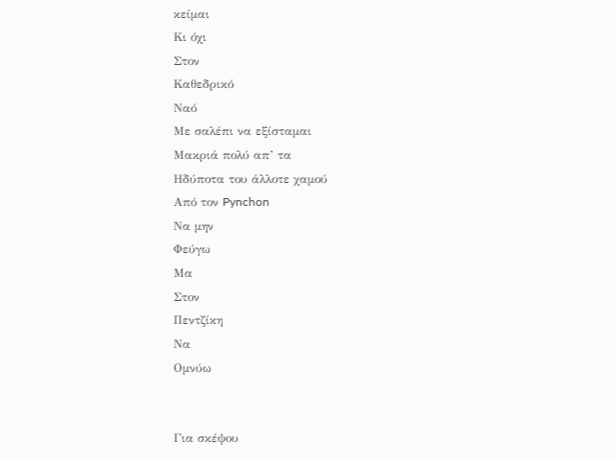κείμαι
Κι όχι
Στον
Καθεδρικό
Ναό
Με σαλέπι να εξίσταμαι
Μακριά πολύ απ’ τα
Ηδύποτα του άλλοτε χαμού
Από τον Pynchon
Να μην
Φεύγω
Μα
Στον
Πεντζίκη
Να
Ομνύω


Για σκέψου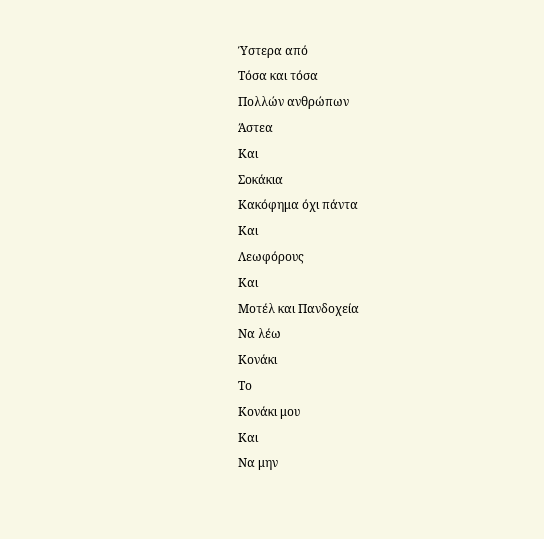Ύστερα από
Τόσα και τόσα
Πολλών ανθρώπων
Άστεα
Και
Σοκάκια
Κακόφημα όχι πάντα
Και
Λεωφόρους
Και
Μοτέλ και Πανδοχεία
Να λέω
Κονάκι
Το
Κονάκι μου
Και
Να μην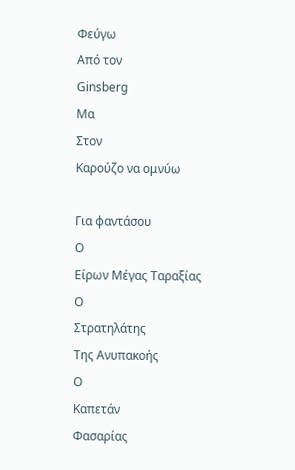Φεύγω
Από τον
Ginsberg
Μα
Στον
Καρούζο να ομνύω

Για φαντάσου
Ο
Είρων Μέγας Ταραξίας
Ο
Στρατηλάτης
Της Ανυπακοής
Ο
Καπετάν
Φασαρίας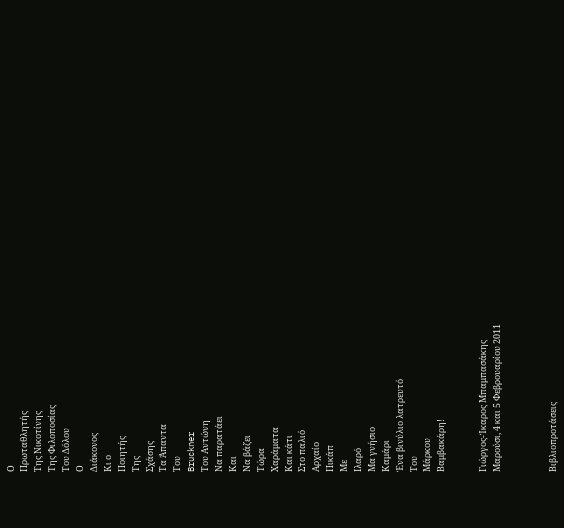Ο
Πρωταθλητής
Της Νικοτίνης
Της Φιλοποσίας
Του Δόλου
Ο
Διάκονος
Κι ο
Ποιητής
Της
Σχάσης
Τα Άπαντα
Του
Bruckner
Του Αντώνη
Να παρατάει
Και
Να βάζει
Τώρα
Χαράματα
Και κάτι
Στο παλιό
Αρχαίο
Πικάπ
Με
Ιλαρό
Μα γνήσιο
Καμάρι
Ένα βινύλιο λατρευτό
Του
Μάρκου
Βαμβακάρη!


Γιώργος-Ίκαρος Μπαμπασάκης
Μαρούσι, 4 και 5 Φεβρουαρίου 2011



Βιβλιοπροτάσεις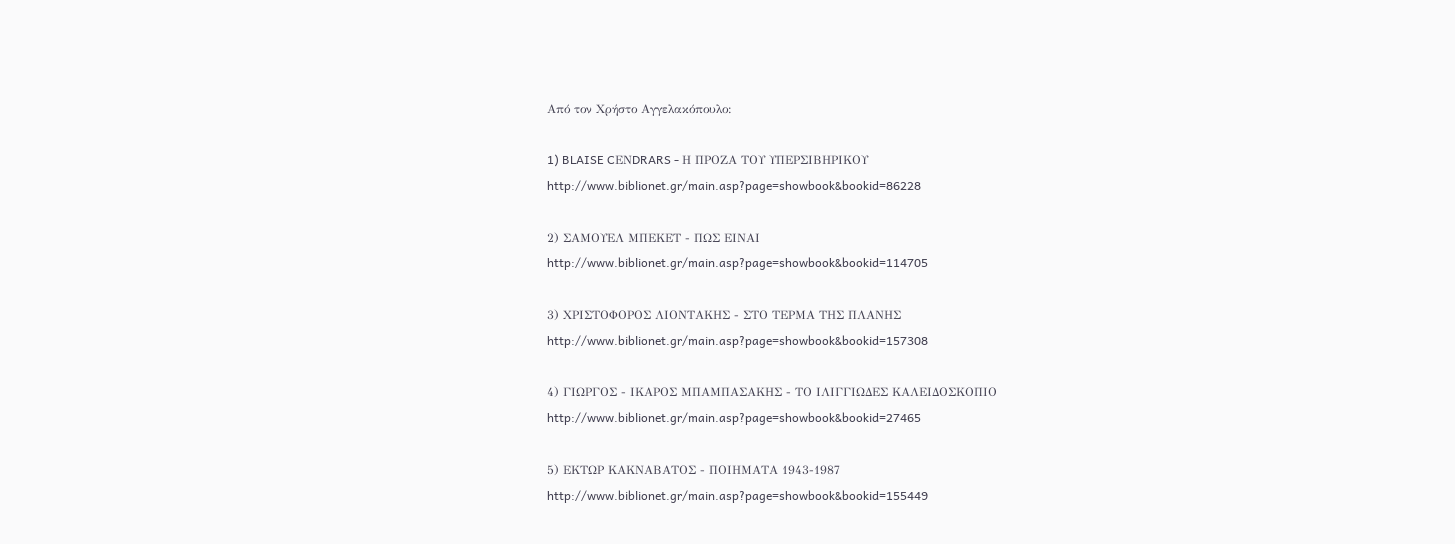Από τον Χρήστο Αγγελακόπουλο:

1) BLAISE CΕΝDRARS - Η ΠΡΟΖΑ ΤΟΥ ΥΠΕΡΣΙΒΗΡΙΚΟΥ
http://www.biblionet.gr/main.asp?page=showbook&bookid=86228

2) ΣΑΜΟΥΕΛ ΜΠΕΚΕΤ - ΠΩΣ ΕΙΝΑΙ
http://www.biblionet.gr/main.asp?page=showbook&bookid=114705

3) ΧΡΙΣΤΟΦΟΡΟΣ ΛΙΟΝΤΑΚΗΣ - ΣΤΟ ΤΕΡΜΑ ΤΗΣ ΠΛΑΝΗΣ
http://www.biblionet.gr/main.asp?page=showbook&bookid=157308

4) ΓΙΩΡΓΟΣ - ΙΚΑΡΟΣ ΜΠΑΜΠΑΣΑΚΗΣ - ΤΟ ΙΛΙΓΓΙΩΔΕΣ ΚΑΛΕΙΔΟΣΚΟΠΙΟ
http://www.biblionet.gr/main.asp?page=showbook&bookid=27465

5) ΕΚΤΩΡ ΚΑΚΝΑΒΑΤΟΣ - ΠΟΙΗΜΑΤΑ 1943-1987
http://www.biblionet.gr/main.asp?page=showbook&bookid=155449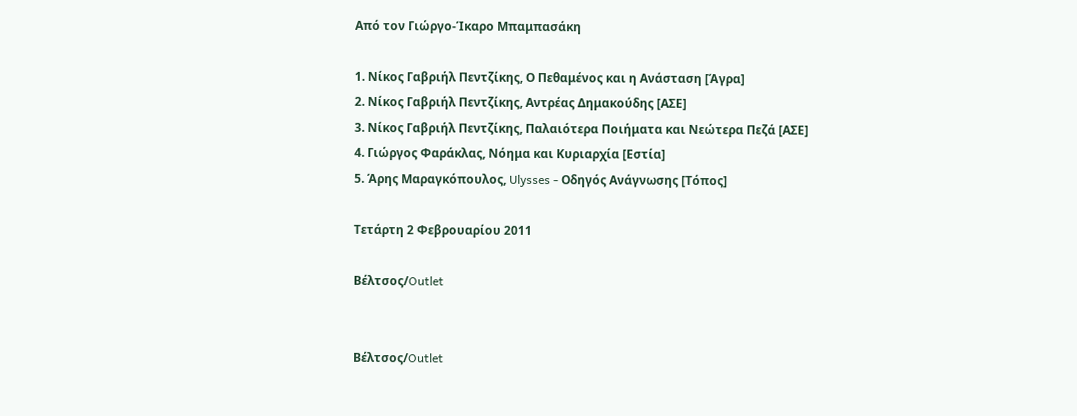Από τον Γιώργο-Ίκαρο Μπαμπασάκη

1. Νίκος Γαβριήλ Πεντζίκης, Ο Πεθαμένος και η Ανάσταση [Άγρα]
2. Νίκος Γαβριήλ Πεντζίκης, Αντρέας Δημακούδης [ΑΣΕ]
3. Νίκος Γαβριήλ Πεντζίκης, Παλαιότερα Ποιήματα και Νεώτερα Πεζά [ΑΣΕ]
4. Γιώργος Φαράκλας, Νόημα και Κυριαρχία [Εστία]
5. Άρης Μαραγκόπουλος, Ulysses - Οδηγός Ανάγνωσης [Τόπος]

Τετάρτη 2 Φεβρουαρίου 2011

Βέλτσος/Outlet


Βέλτσος/Outlet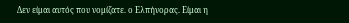Δεν είμαι αυτός που νομίζατε. ο Ελπήνορας. Είμαι η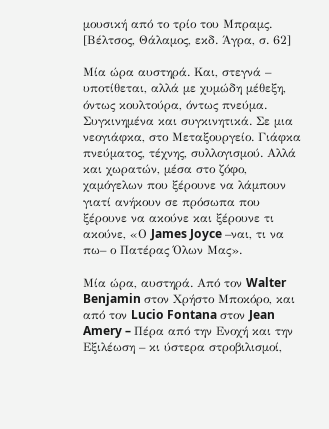μουσική από το τρίο του Μπραμς.
[Βέλτσος, Θάλαμος, εκδ. Άγρα, σ. 62]

Μία ώρα αυστηρά. Και, στεγνά – υποτίθεται, αλλά με χυμώδη μέθεξη, όντως κουλτούρα, όντως πνεύμα. Συγκινημένα και συγκινητικά. Σε μια νεογιάφκα, στο Μεταξουργείο. Γιάφκα πνεύματος, τέχνης, συλλογισμού. Αλλά και χωρατών, μέσα στο ζόφο, χαμόγελων που ξέρουνε να λάμπουν γιατί ανήκουν σε πρόσωπα που ξέρουνε να ακούνε και ξέρουνε τι ακούνε, «Ο James Joyce –ναι, τι να πω– ο Πατέρας Όλων Μας».

Μία ώρα, αυστηρά. Από τον Walter Benjamin στον Χρήστο Μποκόρο, και από τον Lucio Fontana στον Jean Amery – Πέρα από την Ενοχή και την Εξιλέωση – κι ύστερα στροβιλισμοί,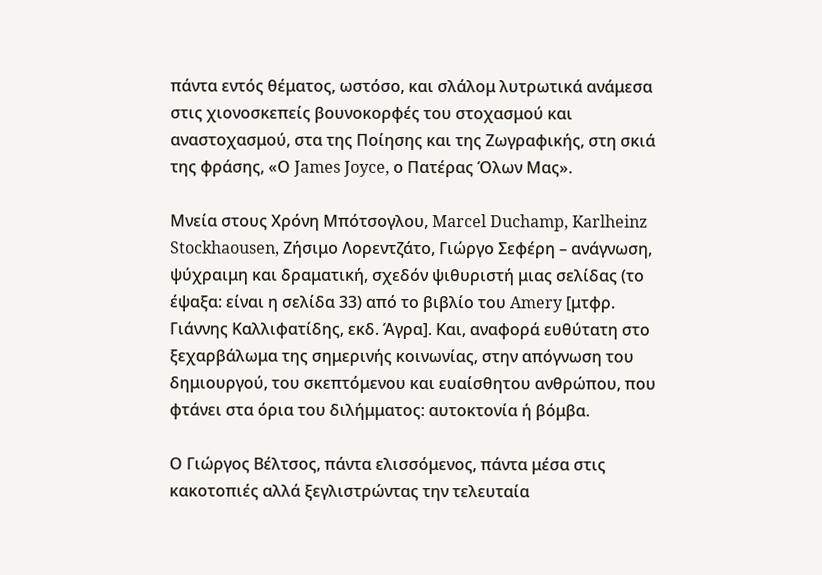πάντα εντός θέματος, ωστόσο, και σλάλομ λυτρωτικά ανάμεσα στις χιονοσκεπείς βουνοκορφές του στοχασμού και αναστοχασμού, στα της Ποίησης και της Ζωγραφικής, στη σκιά της φράσης, «Ο James Joyce, ο Πατέρας Όλων Μας».

Μνεία στους Χρόνη Μπότσογλου, Marcel Duchamp, Karlheinz Stockhaousen, Ζήσιμο Λορεντζάτο, Γιώργο Σεφέρη – ανάγνωση, ψύχραιμη και δραματική, σχεδόν ψιθυριστή μιας σελίδας (το έψαξα: είναι η σελίδα 33) από το βιβλίο του Amery [μτφρ. Γιάννης Καλλιφατίδης, εκδ. Άγρα]. Και, αναφορά ευθύτατη στο ξεχαρβάλωμα της σημερινής κοινωνίας, στην απόγνωση του δημιουργού, του σκεπτόμενου και ευαίσθητου ανθρώπου, που φτάνει στα όρια του διλήμματος: αυτοκτονία ή βόμβα.

Ο Γιώργος Βέλτσος, πάντα ελισσόμενος, πάντα μέσα στις κακοτοπιές αλλά ξεγλιστρώντας την τελευταία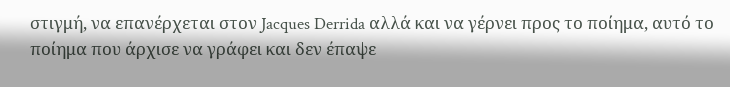στιγμή, να επανέρχεται στον Jacques Derrida αλλά και να γέρνει προς το ποίημα, αυτό το ποίημα που άρχισε να γράφει και δεν έπαψε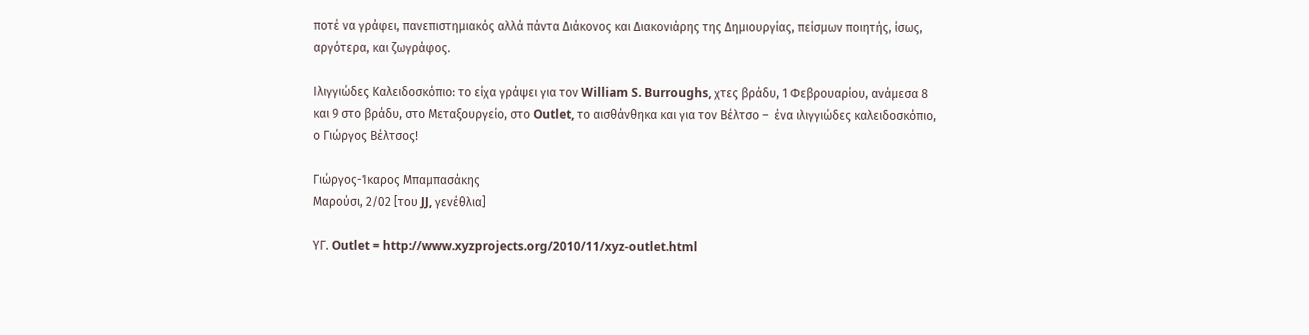ποτέ να γράφει, πανεπιστημιακός αλλά πάντα Διάκονος και Διακονιάρης της Δημιουργίας, πείσμων ποιητής, ίσως, αργότερα, και ζωγράφος.

Ιλιγγιώδες Καλειδοσκόπιο: το είχα γράψει για τον William S. Burroughs, χτες βράδυ, 1 Φεβρουαρίου, ανάμεσα 8 και 9 στο βράδυ, στο Μεταξουργείο, στο Outlet, το αισθάνθηκα και για τον Βέλτσο –  ένα ιλιγγιώδες καλειδοσκόπιο, ο Γιώργος Βέλτσος!

Γιώργος-Ίκαρος Μπαμπασάκης
Μαρούσι, 2/02 [του JJ, γενέθλια]

ΥΓ. Outlet = http://www.xyzprojects.org/2010/11/xyz-outlet.html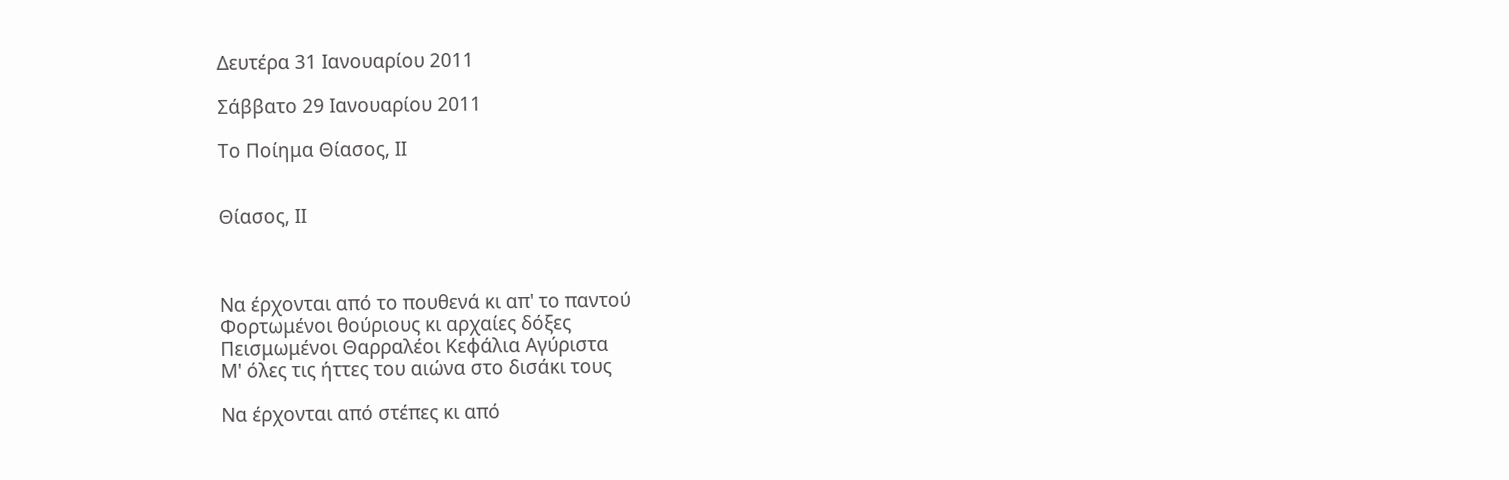Δευτέρα 31 Ιανουαρίου 2011

Σάββατο 29 Ιανουαρίου 2011

Το Ποίημα Θίασος, ΙΙ


Θίασος, ΙΙ



Να έρχονται από το πουθενά κι απ' το παντού
Φορτωμένοι θούριους κι αρχαίες δόξες
Πεισμωμένοι Θαρραλέοι Κεφάλια Αγύριστα
Μ' όλες τις ήττες του αιώνα στο δισάκι τους

Να έρχονται από στέπες κι από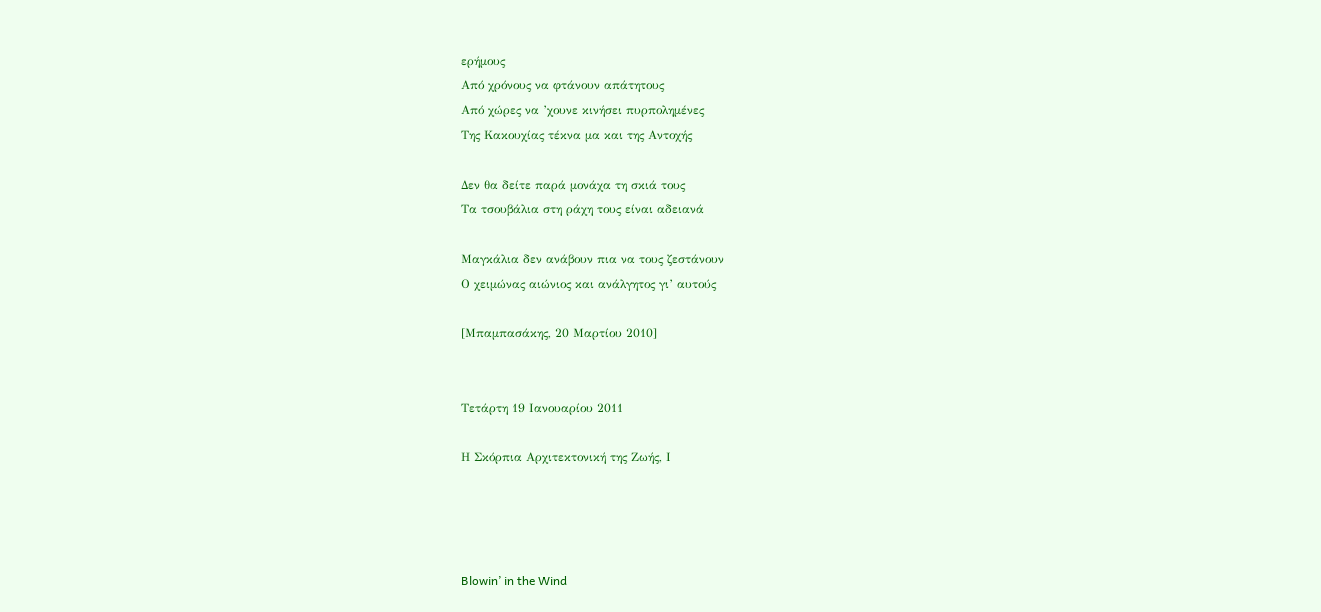ερήμους
Από χρόνους να φτάνουν απάτητους
Από χώρες να ’χουνε κινήσει πυρπολημένες
Της Κακουχίας τέκνα μα και της Αντοχής

Δεν θα δείτε παρά μονάχα τη σκιά τους
Τα τσουβάλια στη ράχη τους είναι αδειανά

Μαγκάλια δεν ανάβουν πια να τους ζεστάνουν
Ο χειμώνας αιώνιος και ανάλγητος γι’ αυτούς

[Μπαμπασάκης, 20 Μαρτίου 2010]


Τετάρτη 19 Ιανουαρίου 2011

Η Σκόρπια Αρχιτεκτονική της Ζωής, Ι




Blowin’ in the Wind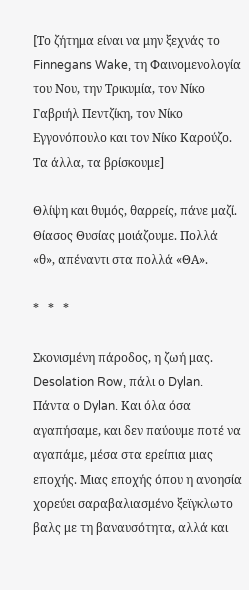[Το ζήτημα είναι να μην ξεχνάς το Finnegans Wake, τη Φαινομενολογία του Νου, την Τρικυμία, τον Νίκο Γαβριήλ Πεντζίκη, τον Νίκο Εγγονόπουλο και τον Νίκο Καρούζο.
Τα άλλα, τα βρίσκουμε]

Θλίψη και θυμός, θαρρείς, πάνε μαζί. Θίασος Θυσίας μοιάζουμε. Πολλά «θ», απέναντι στα πολλά «ΘΑ».

*   *   *

Σκονισμένη πάροδος, η ζωή μας. Desolation Row, πάλι ο Dylan. Πάντα ο Dylan. Και όλα όσα αγαπήσαμε, και δεν παύουμε ποτέ να αγαπάμε, μέσα στα ερείπια μιας εποχής. Μιας εποχής όπου η ανοησία χορεύει σαραβαλιασμένο ξεϊγκλωτο βαλς με τη βαναυσότητα, αλλά και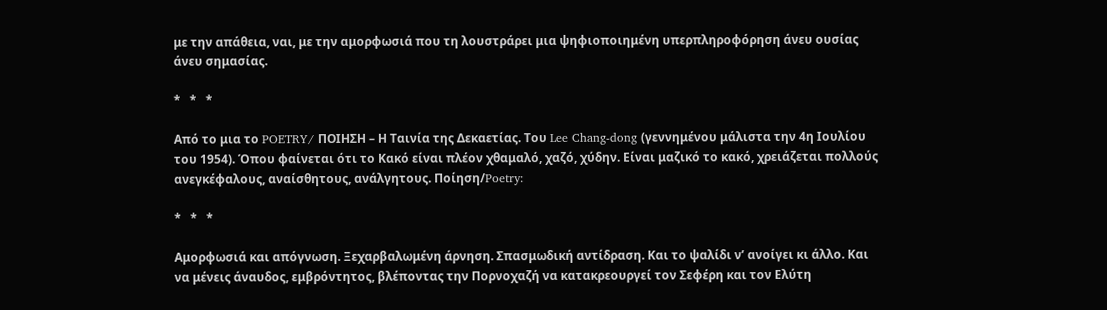με την απάθεια, ναι, με την αμορφωσιά που τη λουστράρει μια ψηφιοποιημένη υπερπληροφόρηση άνευ ουσίας άνευ σημασίας.

*   *   *

Από το μια το POETRY/ ΠΟΙΗΣΗ – Η Ταινία της Δεκαετίας. Του Lee Chang-dong (γεννημένου μάλιστα την 4η Ιουλίου του 1954). Όπου φαίνεται ότι το Κακό είναι πλέον χθαμαλό, χαζό, χύδην. Είναι μαζικό το κακό, χρειάζεται πολλούς ανεγκέφαλους, αναίσθητους, ανάλγητους. Ποίηση/Poetry:

*   *   *

Αμορφωσιά και απόγνωση. Ξεχαρβαλωμένη άρνηση. Σπασμωδική αντίδραση. Και το ψαλίδι ν’ ανοίγει κι άλλο. Και να μένεις άναυδος, εμβρόντητος, βλέποντας την Πορνοχαζή να κατακρεουργεί τον Σεφέρη και τον Ελύτη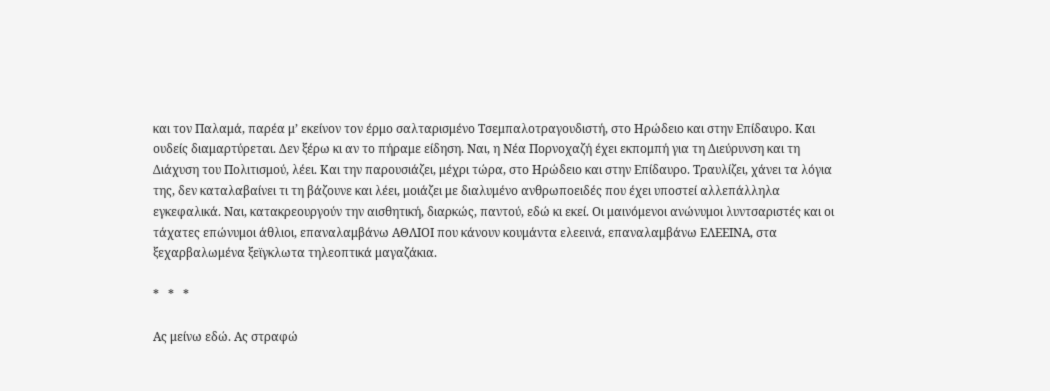και τον Παλαμά, παρέα μ’ εκείνον τον έρμο σαλταρισμένο Τσεμπαλοτραγουδιστή, στο Ηρώδειο και στην Επίδαυρο. Και ουδείς διαμαρτύρεται. Δεν ξέρω κι αν το πήραμε είδηση. Ναι, η Νέα Πορνοχαζή έχει εκπομπή για τη Διεύρυνση και τη Διάχυση του Πολιτισμού, λέει. Και την παρουσιάζει, μέχρι τώρα, στο Ηρώδειο και στην Επίδαυρο. Τραυλίζει, χάνει τα λόγια της, δεν καταλαβαίνει τι τη βάζουνε και λέει, μοιάζει με διαλυμένο ανθρωποειδές που έχει υποστεί αλλεπάλληλα εγκεφαλικά. Ναι, κατακρεουργούν την αισθητική, διαρκώς, παντού, εδώ κι εκεί. Οι μαινόμενοι ανώνυμοι λυντσαριστές και οι τάχατες επώνυμοι άθλιοι, επαναλαμβάνω ΑΘΛΙΟΙ που κάνουν κουμάντα ελεεινά, επαναλαμβάνω ΕΛΕΕΙΝΑ, στα ξεχαρβαλωμένα ξεϊγκλωτα τηλεοπτικά μαγαζάκια.

*   *   *

Ας μείνω εδώ. Ας στραφώ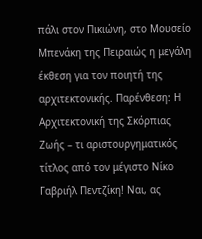πάλι στον Πικιώνη, στο Μουσείο Μπενάκη της Πειραιώς η μεγάλη έκθεση για τον ποιητή της αρχιτεκτονικής. Παρένθεση: Η Αρχιτεκτονική της Σκόρπιας Ζωής – τι αριστουργηματικός τίτλος από τον μέγιστο Νίκο Γαβριήλ Πεντζίκη! Ναι, ας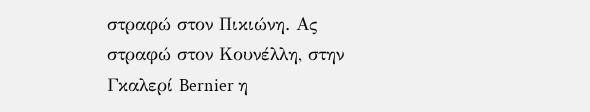στραφώ στον Πικιώνη. Ας στραφώ στον Κουνέλλη, στην Γκαλερί Bernier η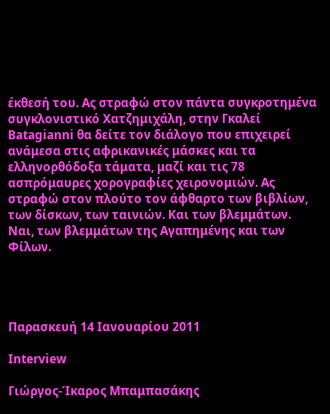έκθεσή του. Ας στραφώ στον πάντα συγκροτημένα συγκλονιστικό Χατζημιχάλη, στην Γκαλεί Batagianni θα δείτε τον διάλογο που επιχειρεί ανάμεσα στις αφρικανικές μάσκες και τα ελληνορθόδοξα τάματα, μαζί και τις 78 ασπρόμαυρες χορογραφίες χειρονομιών. Ας στραφώ στον πλούτο τον άφθαρτο των βιβλίων, των δίσκων, των ταινιών. Και των βλεμμάτων. Ναι, των βλεμμάτων της Αγαπημένης και των Φίλων.




Παρασκευή 14 Ιανουαρίου 2011

Interview

Γιώργος-Ίκαρος Μπαμπασάκης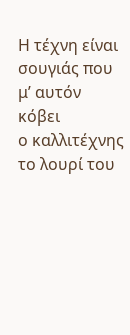Η τέχνη είναι σουγιάς που μ’ αυτόν κόβει
ο καλλιτέχνης το λουρί του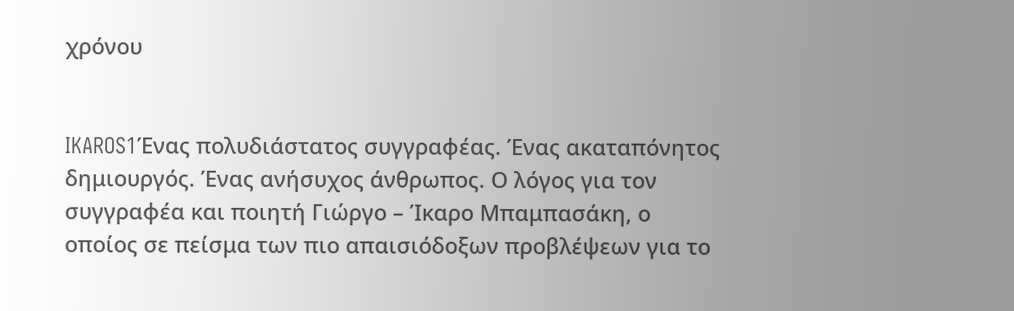χρόνου


IKAROS1Ένας πολυδιάστατος συγγραφέας. Ένας ακαταπόνητος δημιουργός. Ένας ανήσυχος άνθρωπος. Ο λόγος για τον συγγραφέα και ποιητή Γιώργο – Ίκαρο Μπαμπασάκη, ο οποίος σε πείσμα των πιο απαισιόδοξων προβλέψεων για το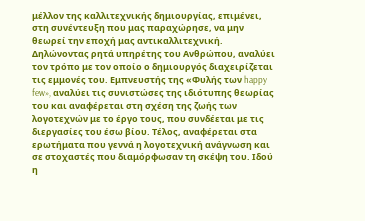μέλλον της καλλιτεχνικής δημιουργίας, επιμένει, στη συνέντευξη που μας παραχώρησε, να μην θεωρεί την εποχή μας αντικαλλιτεχνική. Δηλώνοντας ρητά υπηρέτης του Ανθρώπου, αναλύει τον τρόπο με τον οποίο ο δημιουργός διαχειρίζεται τις εμμονές του. Εμπνευστής της «Φυλής των happy few», αναλύει τις συνιστώσες της ιδιότυπης θεωρίας του και αναφέρεται στη σχέση της ζωής των λογοτεχνών με το έργο τους, που συνδέεται με τις διεργασίες του έσω βίου. Τέλος, αναφέρεται στα ερωτήματα που γεννά η λογοτεχνική ανάγνωση και σε στοχαστές που διαμόρφωσαν τη σκέψη του. Ιδού η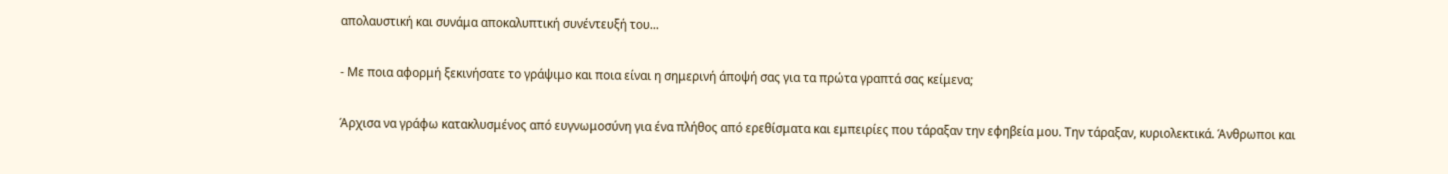απολαυστική και συνάμα αποκαλυπτική συνέντευξή του...

- Με ποια αφορμή ξεκινήσατε το γράψιμο και ποια είναι η σημερινή άποψή σας για τα πρώτα γραπτά σας κείμενα;

Άρχισα να γράφω κατακλυσμένος από ευγνωμοσύνη για ένα πλήθος από ερεθίσματα και εμπειρίες που τάραξαν την εφηβεία μου. Την τάραξαν, κυριολεκτικά. Άνθρωποι και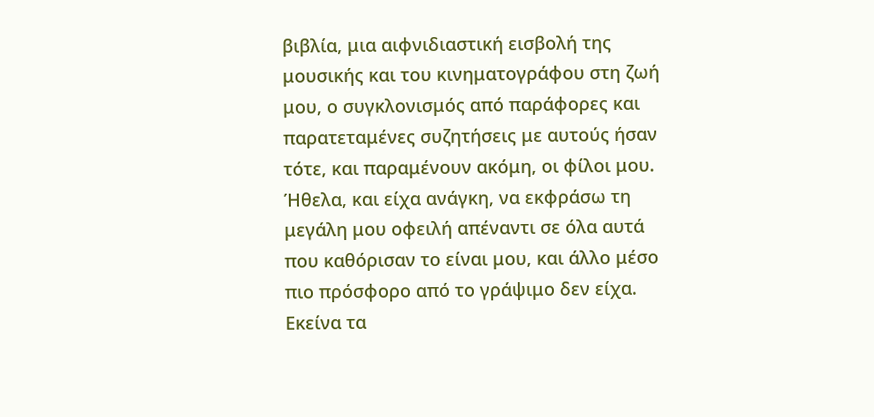βιβλία, μια αιφνιδιαστική εισβολή της μουσικής και του κινηματογράφου στη ζωή μου, ο συγκλονισμός από παράφορες και παρατεταμένες συζητήσεις με αυτούς ήσαν τότε, και παραμένουν ακόμη, οι φίλοι μου. Ήθελα, και είχα ανάγκη, να εκφράσω τη μεγάλη μου οφειλή απέναντι σε όλα αυτά που καθόρισαν το είναι μου, και άλλο μέσο πιο πρόσφορο από το γράψιμο δεν είχα. Εκείνα τα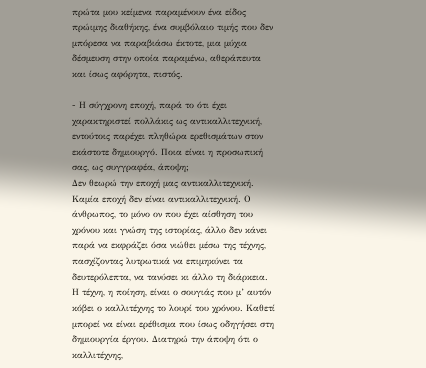πρώτα μου κείμενα παραμένουν ένα είδος πρώιμης διαθήκης, ένα συμβόλαιο τιμής που δεν μπόρεσα να παραβιάσω έκτοτε, μια μύχια δέσμευση στην οποία παραμένω, αθεράπευτα και ίσως αφόρητα, πιστός.

- Η σύγχρονη εποχή, παρά το ότι έχει χαρακτηριστεί πολλάκις ως αντικαλλιτεχνική, εντούτοις παρέχει πληθώρα ερεθισμάτων στον εκάστοτε δημιουργό. Ποια είναι η προσωπική σας, ως συγγραφέα, άποψη;
Δεν θεωρώ την εποχή μας αντικαλλιτεχνική. Καμία εποχή δεν είναι αντικαλλιτεχνική. Ο άνθρωπος, το μόνο ον που έχει αίσθηση του χρόνου και γνώση της ιστορίας, άλλο δεν κάνει παρά να εκφράζει όσα νιώθει μέσω της τέχνης, πασχίζοντας λυτρωτικά να επιμηκύνει τα δευτερόλεπτα, να τανύσει κι άλλο τη διάρκεια. Η τέχνη, η ποίηση, είναι ο σουγιάς που μ’ αυτόν κόβει ο καλλιτέχνης το λουρί του χρόνου. Καθετί μπορεί να είναι ερέθισμα που ίσως οδηγήσει στη δημιουργία έργου. Διατηρώ την άποψη ότι ο καλλιτέχνης,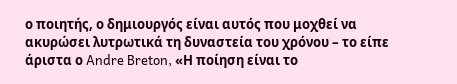ο ποιητής, ο δημιουργός είναι αυτός που μοχθεί να ακυρώσει λυτρωτικά τη δυναστεία του χρόνου – το είπε άριστα ο Andre Breton, «Η ποίηση είναι το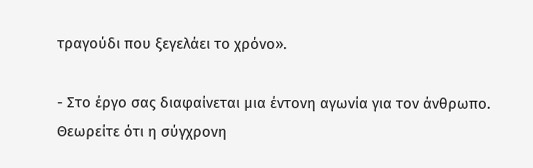τραγούδι που ξεγελάει το χρόνο».

- Στο έργο σας διαφαίνεται μια έντονη αγωνία για τον άνθρωπο. Θεωρείτε ότι η σύγχρονη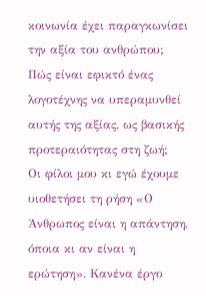κοινωνία έχει παραγκωνίσει την αξία του ανθρώπου; Πώς είναι εφικτό ένας λογοτέχνης να υπεραμυνθεί αυτής της αξίας, ως βασικής προτεραιότητας στη ζωή;
Οι φίλοι μου κι εγώ έχουμε υιοθετήσει τη ρήση «Ο Άνθρωπος είναι η απάντηση, όποια κι αν είναι η ερώτηση». Κανένα έργο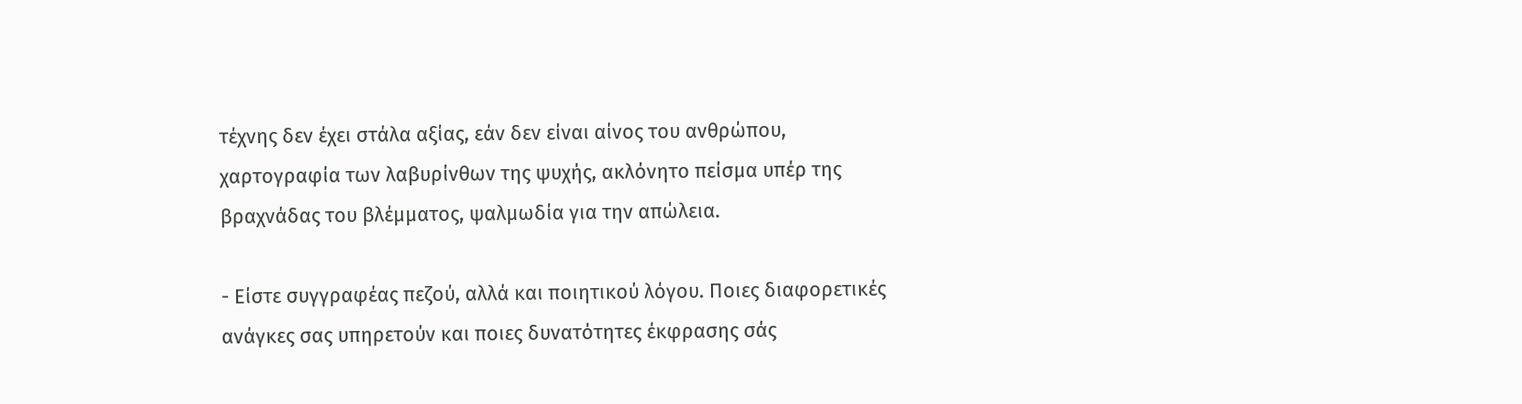τέχνης δεν έχει στάλα αξίας, εάν δεν είναι αίνος του ανθρώπου, χαρτογραφία των λαβυρίνθων της ψυχής, ακλόνητο πείσμα υπέρ της βραχνάδας του βλέμματος, ψαλμωδία για την απώλεια.

- Είστε συγγραφέας πεζού, αλλά και ποιητικού λόγου. Ποιες διαφορετικές ανάγκες σας υπηρετούν και ποιες δυνατότητες έκφρασης σάς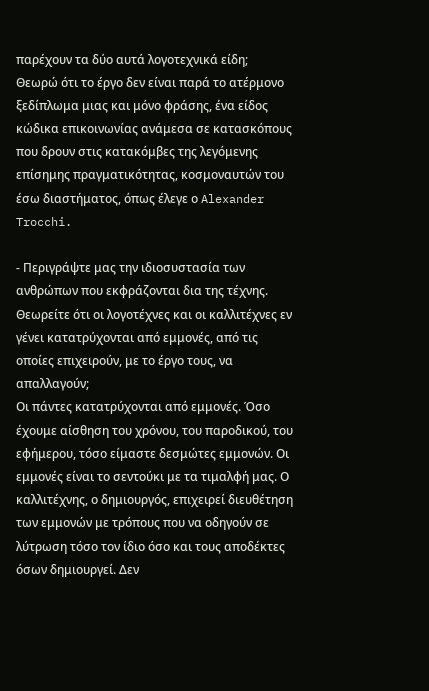παρέχουν τα δύο αυτά λογοτεχνικά είδη;
Θεωρώ ότι το έργο δεν είναι παρά το ατέρμονο ξεδίπλωμα μιας και μόνο φράσης, ένα είδος κώδικα επικοινωνίας ανάμεσα σε κατασκόπους που δρουν στις κατακόμβες της λεγόμενης επίσημης πραγματικότητας, κοσμοναυτών του έσω διαστήματος, όπως έλεγε ο Alexander Trocchi.

- Περιγράψτε μας την ιδιοσυστασία των ανθρώπων που εκφράζονται δια της τέχνης. Θεωρείτε ότι οι λογοτέχνες και οι καλλιτέχνες εν γένει κατατρύχονται από εμμονές, από τις οποίες επιχειρούν, με το έργο τους, να απαλλαγούν;
Οι πάντες κατατρύχονται από εμμονές. Όσο έχουμε αίσθηση του χρόνου, του παροδικού, του εφήμερου, τόσο είμαστε δεσμώτες εμμονών. Οι εμμονές είναι το σεντούκι με τα τιμαλφή μας. Ο καλλιτέχνης, ο δημιουργός, επιχειρεί διευθέτηση των εμμονών με τρόπους που να οδηγούν σε λύτρωση τόσο τον ίδιο όσο και τους αποδέκτες όσων δημιουργεί. Δεν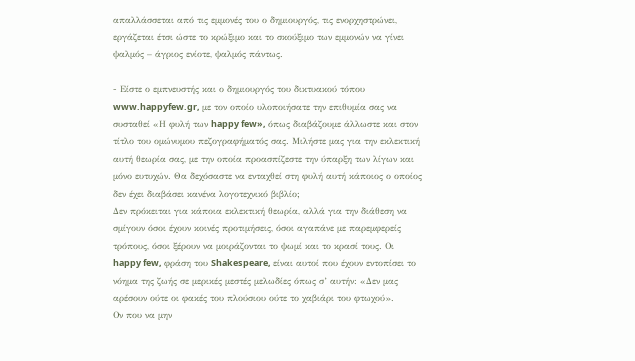απαλλάσσεται από τις εμμονές του ο δημιουργός, τις ενορχηστρώνει, εργάζεται έτσι ώστε το κρώξιμο και το σκούξιμο των εμμονών να γίνει ψαλμός – άγριος ενίοτε, ψαλμός πάντως.

- Είστε ο εμπνευστής και ο δημιουργός του δικτυακού τόπου www.happyfew.gr, με τον οποίο υλοποιήσατε την επιθυμία σας να συσταθεί «Η φυλή των happy few», όπως διαβάζουμε άλλωστε και στον τίτλο του ομώνυμου πεζογραφήματός σας. Μιλήστε μας για την εκλεκτική αυτή θεωρία σας, με την οποία προασπίζεστε την ύπαρξη των λίγων και μόνο ευτυχών. Θα δεχόσαστε να ενταχθεί στη φυλή αυτή κάποιος ο οποίος δεν έχει διαβάσει κανένα λογοτεχνικό βιβλίο;
Δεν πρόκειται για κάποια εκλεκτική θεωρία, αλλά για την διάθεση να σμίγουν όσοι έχουν κοινές προτιμήσεις, όσοι αγαπάνε με παρεμφερείς τρόπους, όσοι ξέρουν να μοιράζονται το ψωμί και το κρασί τους. Οι happy few, φράση του Shakespeare, είναι αυτοί που έχουν εντοπίσει το νόημα της ζωής σε μερικές μεστές μελωδίες όπως σ’ αυτήν: «Δεν μας αρέσουν ούτε οι φακές του πλούσιου ούτε το χαβιάρι του φτωχού».
Ον που να μην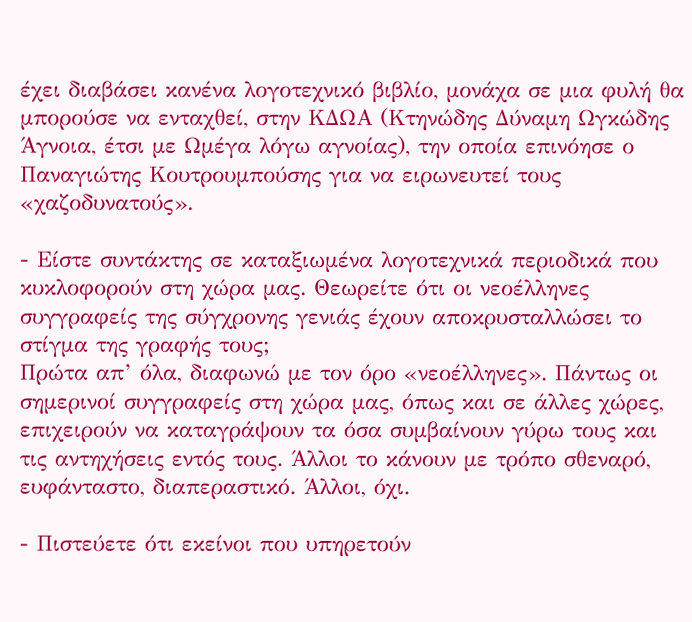έχει διαβάσει κανένα λογοτεχνικό βιβλίο, μονάχα σε μια φυλή θα μπορούσε να ενταχθεί, στην ΚΔΩΑ (Κτηνώδης Δύναμη Ωγκώδης Άγνοια, έτσι με Ωμέγα λόγω αγνοίας), την οποία επινόησε ο Παναγιώτης Κουτρουμπούσης για να ειρωνευτεί τους «χαζοδυνατούς».

- Είστε συντάκτης σε καταξιωμένα λογοτεχνικά περιοδικά που κυκλοφορούν στη χώρα μας. Θεωρείτε ότι οι νεοέλληνες συγγραφείς της σύγχρονης γενιάς έχουν αποκρυσταλλώσει το στίγμα της γραφής τους;
Πρώτα απ’ όλα, διαφωνώ με τον όρο «νεοέλληνες». Πάντως οι σημερινοί συγγραφείς στη χώρα μας, όπως και σε άλλες χώρες, επιχειρούν να καταγράψουν τα όσα συμβαίνουν γύρω τους και τις αντηχήσεις εντός τους. Άλλοι το κάνουν με τρόπο σθεναρό, ευφάνταστο, διαπεραστικό. Άλλοι, όχι.

- Πιστεύετε ότι εκείνοι που υπηρετούν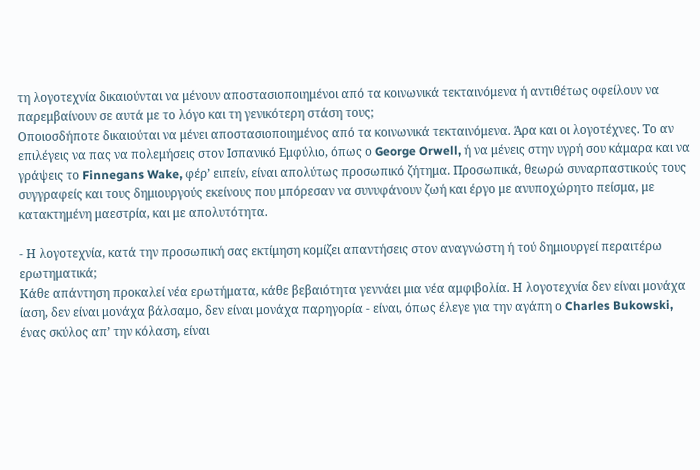τη λογοτεχνία δικαιούνται να μένουν αποστασιοποιημένοι από τα κοινωνικά τεκταινόμενα ή αντιθέτως οφείλουν να παρεμβαίνουν σε αυτά με το λόγο και τη γενικότερη στάση τους;
Οποιοσδήποτε δικαιούται να μένει αποστασιοποιημένος από τα κοινωνικά τεκταινόμενα. Άρα και οι λογοτέχνες. Το αν επιλέγεις να πας να πολεμήσεις στον Ισπανικό Εμφύλιο, όπως ο George Orwell, ή να μένεις στην υγρή σου κάμαρα και να γράψεις το Finnegans Wake, φέρ’ ειπείν, είναι απολύτως προσωπικό ζήτημα. Προσωπικά, θεωρώ συναρπαστικούς τους συγγραφείς και τους δημιουργούς εκείνους που μπόρεσαν να συνυφάνουν ζωή και έργο με ανυποχώρητο πείσμα, με κατακτημένη μαεστρία, και με απολυτότητα.

- Η λογοτεχνία, κατά την προσωπική σας εκτίμηση κομίζει απαντήσεις στον αναγνώστη ή τού δημιουργεί περαιτέρω ερωτηματικά;
Κάθε απάντηση προκαλεί νέα ερωτήματα, κάθε βεβαιότητα γεννάει μια νέα αμφιβολία. Η λογοτεχνία δεν είναι μονάχα ίαση, δεν είναι μονάχα βάλσαμο, δεν είναι μονάχα παρηγορία - είναι, όπως έλεγε για την αγάπη ο Charles Bukowski, ένας σκύλος απ’ την κόλαση, είναι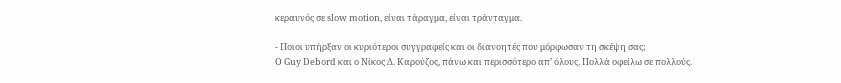κεραυνός σε slow motion, είναι τάραγμα, είναι τράνταγμα.

- Ποιοι υπήρξαν οι κυριότεροι συγγραφείς και οι διανοητές που μόρφωσαν τη σκέψη σας;
Ο Guy Debord και ο Νίκος Δ. Καρούζος, πάνω και περισσότερο απ’ όλους. Πολλά οφείλω σε πολλούς.